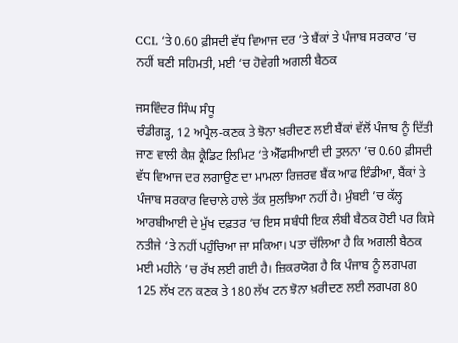CCL ‘ਤੇ 0.60 ਫ਼ੀਸਦੀ ਵੱਧ ਵਿਆਜ ਦਰ ‘ਤੇ ਬੈਂਕਾਂ ਤੇ ਪੰਜਾਬ ਸਰਕਾਰ ’ਚ ਨਹੀਂ ਬਣੀ ਸਹਿਮਤੀ, ਮਈ ‘ਚ ਹੋਵੇਗੀ ਅਗਲੀ ਬੈਠਕ

ਜਸਵਿੰਦਰ ਸਿੰਘ ਸੰਧੂ
ਚੰਡੀਗੜ੍ਹ, 12 ਅਪ੍ਰੈਲ-ਕਣਕ ਤੇ ਝੋਨਾ ਖ਼ਰੀਦਣ ਲਈ ਬੈਂਕਾਂ ਵੱਲੋਂ ਪੰਜਾਬ ਨੂੰ ਦਿੱਤੀ ਜਾਣ ਵਾਲੀ ਕੈਸ਼ ਕ੍ਰੈਡਿਟ ਲਿਮਿਟ ‘ਤੇ ਐੱਫਸੀਆਈ ਦੀ ਤੁਲਨਾ ’ਚ 0.60 ਫ਼ੀਸਦੀ ਵੱਧ ਵਿਆਜ ਦਰ ਲਗਾਉਣ ਦਾ ਮਾਮਲਾ ਰਿਜ਼ਰਵ ਬੈਂਕ ਆਫ ਇੰਡੀਆ, ਬੈਂਕਾਂ ਤੇ ਪੰਜਾਬ ਸਰਕਾਰ ਵਿਚਾਲੇ ਹਾਲੇ ਤੱਕ ਸੁਲਝਿਆ ਨਹੀਂ ਹੈ। ਮੁੰਬਈ ’ਚ ਕੱਲ੍ਹ ਆਰਬੀਆਈ ਦੇ ਮੁੱਖ ਦਫ਼ਤਰ ‘ਚ ਇਸ ਸਬੰਧੀ ਇਕ ਲੰਬੀ ਬੈਠਕ ਹੋਈ ਪਰ ਕਿਸੇ ਨਤੀਜੇ ‘ਤੇ ਨਹੀਂ ਪਹੁੰਚਿਆ ਜਾ ਸਕਿਆ। ਪਤਾ ਚੱਲਿਆ ਹੈ ਕਿ ਅਗਲੀ ਬੈਠਕ ਮਈ ਮਹੀਨੇ ’ਚ ਰੱਖ ਲਈ ਗਈ ਹੈ। ਜ਼ਿਕਰਯੋਗ ਹੈ ਕਿ ਪੰਜਾਬ ਨੂੰ ਲਗਪਗ 125 ਲੱਖ ਟਨ ਕਣਕ ਤੇ 180 ਲੱਖ ਟਨ ਝੋਨਾ ਖ਼ਰੀਦਣ ਲਈ ਲਗਪਗ 80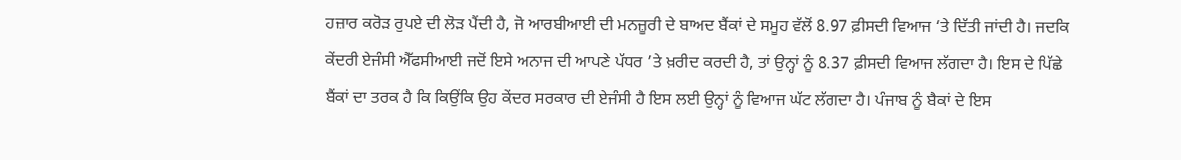ਹਜ਼ਾਰ ਕਰੋੜ ਰੁਪਏ ਦੀ ਲੋੜ ਪੈਂਦੀ ਹੈ, ਜੋ ਆਰਬੀਆਈ ਦੀ ਮਨਜ਼ੂਰੀ ਦੇ ਬਾਅਦ ਬੈਂਕਾਂ ਦੇ ਸਮੂਹ ਵੱਲੋਂ 8.97 ਫ਼ੀਸਦੀ ਵਿਆਜ ‘ਤੇ ਦਿੱਤੀ ਜਾਂਦੀ ਹੈ। ਜਦਕਿ ਕੇਂਦਰੀ ਏਜੰਸੀ ਐੱਫਸੀਆਈ ਜਦੋਂ ਇਸੇ ਅਨਾਜ ਦੀ ਆਪਣੇ ਪੱਧਰ ’ਤੇ ਖ਼ਰੀਦ ਕਰਦੀ ਹੈ, ਤਾਂ ਉਨ੍ਹਾਂ ਨੂੰ 8.37 ਫ਼ੀਸਦੀ ਵਿਆਜ ਲੱਗਦਾ ਹੈ। ਇਸ ਦੇ ਪਿੱਛੇ ਬੈਂਕਾਂ ਦਾ ਤਰਕ ਹੈ ਕਿ ਕਿਉਂਕਿ ਉਹ ਕੇਂਦਰ ਸਰਕਾਰ ਦੀ ਏਜੰਸੀ ਹੈ ਇਸ ਲਈ ਉਨ੍ਹਾਂ ਨੂੰ ਵਿਆਜ ਘੱਟ ਲੱਗਦਾ ਹੈ। ਪੰਜਾਬ ਨੂੰ ਬੈਕਾਂ ਦੇ ਇਸ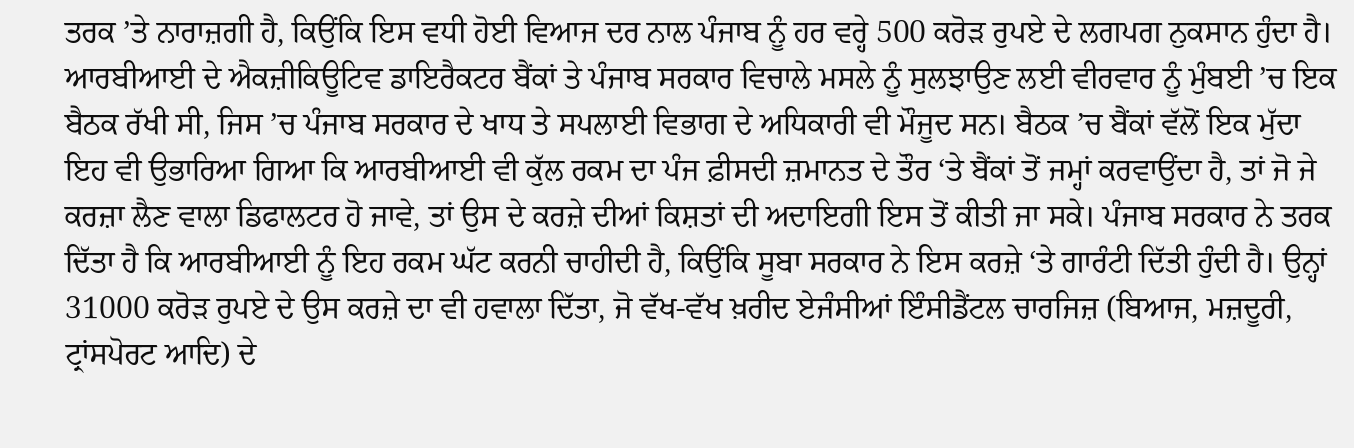ਤਰਕ ’ਤੇ ਨਾਰਾਜ਼ਗੀ ਹੈ, ਕਿਉਂਕਿ ਇਸ ਵਧੀ ਹੋਈ ਵਿਆਜ ਦਰ ਨਾਲ ਪੰਜਾਬ ਨੂੰ ਹਰ ਵਰ੍ਹੇ 500 ਕਰੋੜ ਰੁਪਏ ਦੇ ਲਗਪਗ ਨੁਕਸਾਨ ਹੁੰਦਾ ਹੈ। ਆਰਬੀਆਈ ਦੇ ਐਕਜ਼ੀਕਿਊਟਿਵ ਡਾਇਰੈਕਟਰ ਬੈਂਕਾਂ ਤੇ ਪੰਜਾਬ ਸਰਕਾਰ ਵਿਚਾਲੇ ਮਸਲੇ ਨੂੰ ਸੁਲਝਾਉਣ ਲਈ ਵੀਰਵਾਰ ਨੂੰ ਮੁੰਬਈ ’ਚ ਇਕ ਬੈਠਕ ਰੱਖੀ ਸੀ, ਜਿਸ ’ਚ ਪੰਜਾਬ ਸਰਕਾਰ ਦੇ ਖਾਧ ਤੇ ਸਪਲਾਈ ਵਿਭਾਗ ਦੇ ਅਧਿਕਾਰੀ ਵੀ ਮੌਜੂਦ ਸਨ। ਬੈਠਕ ’ਚ ਬੈਂਕਾਂ ਵੱਲੋਂ ਇਕ ਮੁੱਦਾ ਇਹ ਵੀ ਉਭਾਰਿਆ ਗਿਆ ਕਿ ਆਰਬੀਆਈ ਵੀ ਕੁੱਲ ਰਕਮ ਦਾ ਪੰਜ ਫ਼ੀਸਦੀ ਜ਼ਮਾਨਤ ਦੇ ਤੌਰ ‘ਤੇ ਬੈਂਕਾਂ ਤੋਂ ਜਮ੍ਹਾਂ ਕਰਵਾਉਂਦਾ ਹੈ, ਤਾਂ ਜੋ ਜੇ ਕਰਜ਼ਾ ਲੈਣ ਵਾਲਾ ਡਿਫਾਲਟਰ ਹੋ ਜਾਵੇ, ਤਾਂ ਉਸ ਦੇ ਕਰਜ਼ੇ ਦੀਆਂ ਕਿਸ਼ਤਾਂ ਦੀ ਅਦਾਇਗੀ ਇਸ ਤੋਂ ਕੀਤੀ ਜਾ ਸਕੇ। ਪੰਜਾਬ ਸਰਕਾਰ ਨੇ ਤਰਕ ਦਿੱਤਾ ਹੈ ਕਿ ਆਰਬੀਆਈ ਨੂੰ ਇਹ ਰਕਮ ਘੱਟ ਕਰਨੀ ਚਾਹੀਦੀ ਹੈ, ਕਿਉਂਕਿ ਸੂਬਾ ਸਰਕਾਰ ਨੇ ਇਸ ਕਰਜ਼ੇ ‘ਤੇ ਗਾਰੰਟੀ ਦਿੱਤੀ ਹੁੰਦੀ ਹੈ। ਉਨ੍ਹਾਂ 31000 ਕਰੋੜ ਰੁਪਏ ਦੇ ਉਸ ਕਰਜ਼ੇ ਦਾ ਵੀ ਹਵਾਲਾ ਦਿੱਤਾ, ਜੋ ਵੱਖ-ਵੱਖ ਖ਼ਰੀਦ ਏਜੰਸੀਆਂ ਇੰਸੀਡੈਂਟਲ ਚਾਰਜਿਜ਼ (ਬਿਆਜ, ਮਜ਼ਦੂਰੀ, ਟ੍ਰਾਂਸਪੋਰਟ ਆਦਿ) ਦੇ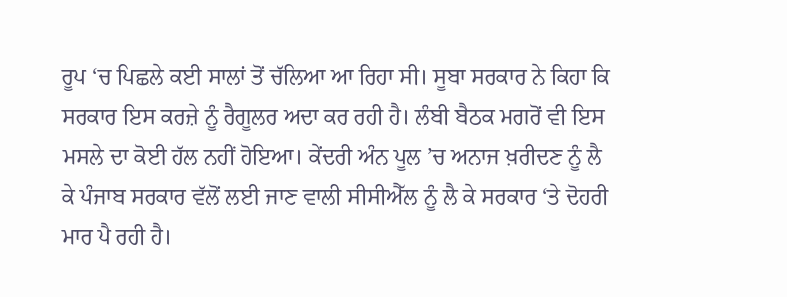ਰੂਪ ‘ਚ ਪਿਛਲੇ ਕਈ ਸਾਲਾਂ ਤੋਂ ਚੱਲਿਆ ਆ ਰਿਹਾ ਸੀ। ਸੂਬਾ ਸਰਕਾਰ ਨੇ ਕਿਹਾ ਕਿ ਸਰਕਾਰ ਇਸ ਕਰਜ਼ੇ ਨੂੰ ਰੈਗੂਲਰ ਅਦਾ ਕਰ ਰਹੀ ਹੈ। ਲੰਬੀ ਬੈਠਕ ਮਗਰੋਂ ਵੀ ਇਸ ਮਸਲੇ ਦਾ ਕੋਈ ਹੱਲ ਨਹੀਂ ਹੋਇਆ। ਕੇਂਦਰੀ ਅੰਨ ਪੂਲ ’ਚ ਅਨਾਜ ਖ਼ਰੀਦਣ ਨੂੰ ਲੈ ਕੇ ਪੰਜਾਬ ਸਰਕਾਰ ਵੱਲੋਂ ਲਈ ਜਾਣ ਵਾਲੀ ਸੀਸੀਐੱਲ ਨੂੰ ਲੈ ਕੇ ਸਰਕਾਰ ‘ਤੇ ਦੋਹਰੀ ਮਾਰ ਪੈ ਰਹੀ ਹੈ।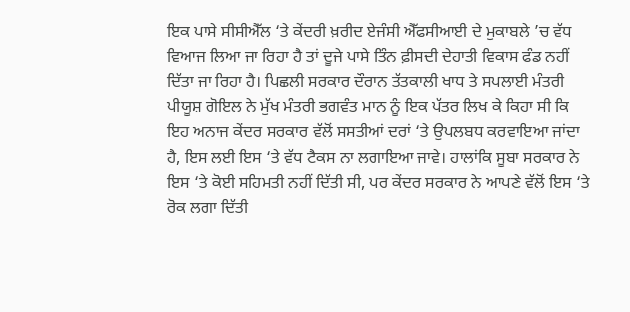ਇਕ ਪਾਸੇ ਸੀਸੀਐੱਲ ‘ਤੇ ਕੇਂਦਰੀ ਖ਼ਰੀਦ ਏਜੰਸੀ ਐੱਫਸੀਆਈ ਦੇ ਮੁਕਾਬਲੇ ’ਚ ਵੱਧ ਵਿਆਜ ਲਿਆ ਜਾ ਰਿਹਾ ਹੈ ਤਾਂ ਦੂਜੇ ਪਾਸੇ ਤਿੰਨ ਫ਼ੀਸਦੀ ਦੇਹਾਤੀ ਵਿਕਾਸ ਫੰਡ ਨਹੀਂ ਦਿੱਤਾ ਜਾ ਰਿਹਾ ਹੈ। ਪਿਛਲੀ ਸਰਕਾਰ ਦੌਰਾਨ ਤੱਤਕਾਲੀ ਖਾਧ ਤੇ ਸਪਲਾਈ ਮੰਤਰੀ ਪੀਯੂਸ਼ ਗੋਇਲ ਨੇ ਮੁੱਖ ਮੰਤਰੀ ਭਗਵੰਤ ਮਾਨ ਨੂੰ ਇਕ ਪੱਤਰ ਲਿਖ ਕੇ ਕਿਹਾ ਸੀ ਕਿ ਇਹ ਅਨਾਜ ਕੇਂਦਰ ਸਰਕਾਰ ਵੱਲੋਂ ਸਸਤੀਆਂ ਦਰਾਂ ‘ਤੇ ਉਪਲਬਧ ਕਰਵਾਇਆ ਜਾਂਦਾ ਹੈ, ਇਸ ਲਈ ਇਸ ‘ਤੇ ਵੱਧ ਟੈਕਸ ਨਾ ਲਗਾਇਆ ਜਾਵੇ। ਹਾਲਾਂਕਿ ਸੂਬਾ ਸਰਕਾਰ ਨੇ ਇਸ ‘ਤੇ ਕੋਈ ਸਹਿਮਤੀ ਨਹੀਂ ਦਿੱਤੀ ਸੀ, ਪਰ ਕੇਂਦਰ ਸਰਕਾਰ ਨੇ ਆਪਣੇ ਵੱਲੋਂ ਇਸ ‘ਤੇ ਰੋਕ ਲਗਾ ਦਿੱਤੀ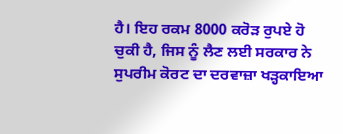ਹੈ। ਇਹ ਰਕਮ 8000 ਕਰੋੜ ਰੁਪਏ ਹੋ ਚੁਕੀ ਹੈ, ਜਿਸ ਨੂੰ ਲੈਣ ਲਈ ਸਰਕਾਰ ਨੇ ਸੁਪਰੀਮ ਕੋਰਟ ਦਾ ਦਰਵਾਜ਼ਾ ਖੜ੍ਹਕਾਇਆ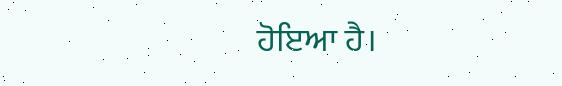ਹੋਇਆ ਹੈ।